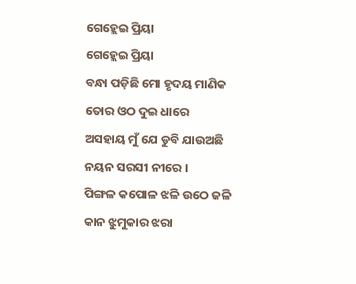ଗେହ୍ଲେଇ ପ୍ରିୟା
ଗେହ୍ଲେଇ ପ୍ରିୟା
ବନ୍ଧା ପଡ଼ିଛି ମୋ ହୃଦୟ ମାଣିକ
ତୋର ଓଠ ଦୁଇ ଧାରେ
ଅସହାୟ ମୁଁ ଯେ ଡୁବି ଯାଉଅଛି
ନୟନ ସରସୀ ନୀରେ ।
ପିଙ୍ଗଳ କପୋଳ ଝଳି ଉଠେ ଜଳି
କାନ ଝୁମୁକାର ଝରା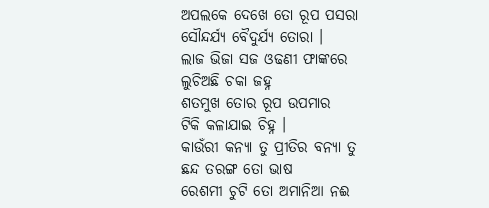ଅପଲକେ ଦେଖେ ତୋ ରୂପ ପସରା
ସୌନ୍ଦର୍ଯ୍ୟ ବୈଦୁର୍ଯ୍ୟ ତୋରା ।
ଲାଜ ଭିଜା ସଜ ଓଢଣୀ ଫାଙ୍କରେ
ଲୁଚିଅଛି ଚକା ଜହ୍ନ
ଶତମୁଖ ତୋର ରୂପ ଉପମାର
ଟିକି କଳାଯାଇ ଚିହ୍ନ ।
କାଉଁରୀ କନ୍ୟା ତୁ ପ୍ରୀତିର ବନ୍ୟା ତୁ
ଛନ୍ଦ ତରଙ୍ଗ ତୋ ଭାଷ
ରେଶମୀ ଚୁଟି ତୋ ଅମାନିଆ ନଈ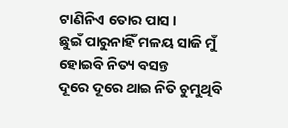ଟାଣିନିଏ ତୋର ପାସ ।
ଛୁଇଁ ପାରୁନାହିଁ ମଳୟ ସାଜି ମୁଁ
ହୋଇବି ନିତ୍ୟ ବସନ୍ତ
ଦୂରେ ଦୂରେ ଥାଇ ନିତି ଚୁମୁଥିବି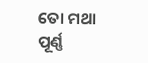ତୋ ମଥା ପୂର୍ଣ୍ଣ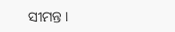ସୀମନ୍ତ ।